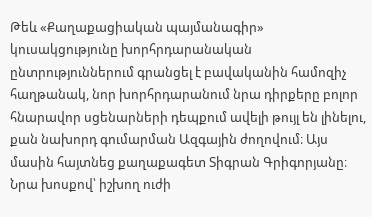Թեև «Քաղաքացիական պայմանագիր» կուսակցությունը խորհրդարանական ընտրություններում գրանցել է բավականին համոզիչ հաղթանակ, նոր խորհրդարանում նրա դիրքերը բոլոր հնարավոր սցենարների դեպքում ավելի թույլ են լինելու, քան նախորդ գումարման Ազգային ժողովում։ Այս մասին հայտնեց քաղաքագետ Տիգրան Գրիգորյանը։
Նրա խոսքով՝ իշխող ուժի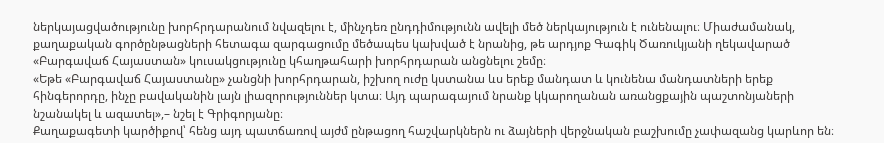ներկայացվածությունը խորհրդարանում նվազելու է, մինչդեռ ընդդիմությունն ավելի մեծ ներկայություն է ունենալու։ Միաժամանակ, քաղաքական գործընթացների հետագա զարգացումը մեծապես կախված է նրանից, թե արդյոք Գագիկ Ծառուկյանի ղեկավարած «Բարգավաճ Հայաստան» կուսակցությունը կհաղթահարի խորհրդարան անցնելու շեմը։
«Եթե «Բարգավաճ Հայաստանը» չանցնի խորհրդարան, իշխող ուժը կստանա ևս երեք մանդատ և կունենա մանդատների երեք հինգերորդը, ինչը բավականին լայն լիազորություններ կտա։ Այդ պարագայում նրանք կկարողանան առանցքային պաշտոնյաների նշանակել և ազատել»,– նշել է Գրիգորյանը։
Քաղաքագետի կարծիքով՝ հենց այդ պատճառով այժմ ընթացող հաշվարկներն ու ձայների վերջնական բաշխումը չափազանց կարևոր են։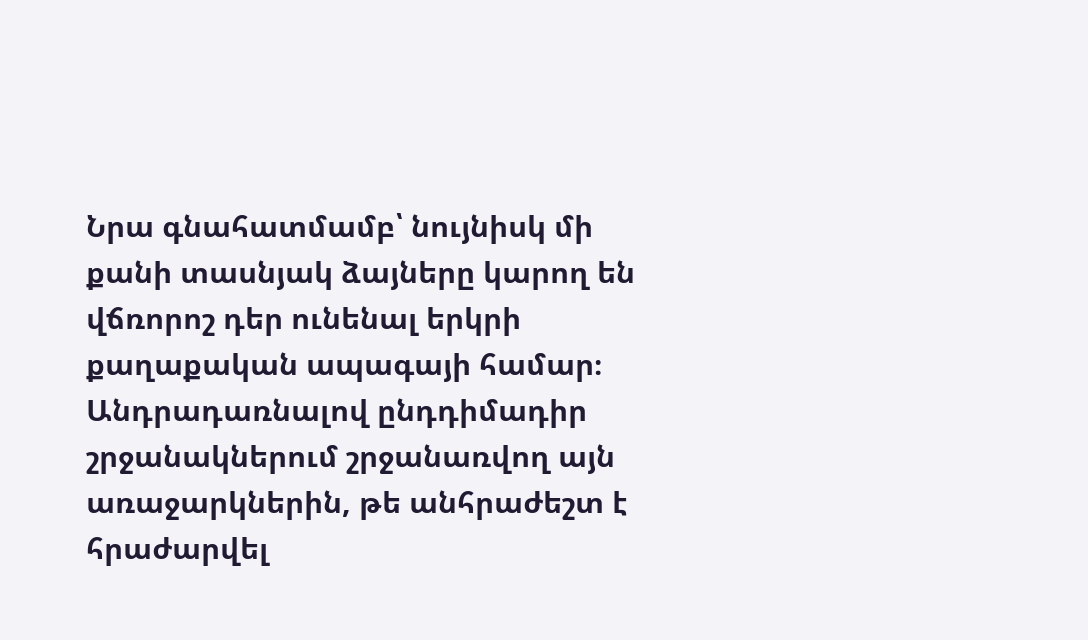Նրա գնահատմամբ՝ նույնիսկ մի քանի տասնյակ ձայները կարող են վճռորոշ դեր ունենալ երկրի քաղաքական ապագայի համար։
Անդրադառնալով ընդդիմադիր շրջանակներում շրջանառվող այն առաջարկներին, թե անհրաժեշտ է հրաժարվել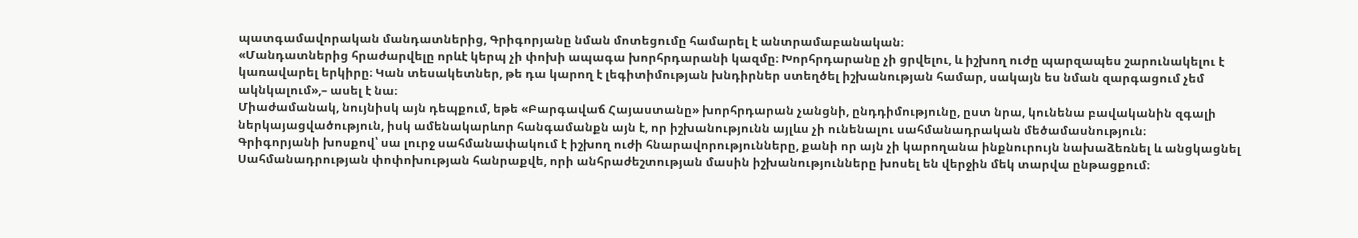պատգամավորական մանդատներից, Գրիգորյանը նման մոտեցումը համարել է անտրամաբանական։
«Մանդատներից հրաժարվելը որևէ կերպ չի փոխի ապագա խորհրդարանի կազմը։ Խորհրդարանը չի ցրվելու, և իշխող ուժը պարզապես շարունակելու է կառավարել երկիրը։ Կան տեսակետներ, թե դա կարող է լեգիտիմության խնդիրներ ստեղծել իշխանության համար, սակայն ես նման զարգացում չեմ ակնկալում»,– ասել է նա։
Միաժամանակ, նույնիսկ այն դեպքում, եթե «Բարգավաճ Հայաստանը» խորհրդարան չանցնի, ընդդիմությունը, ըստ նրա, կունենա բավականին զգալի ներկայացվածություն, իսկ ամենակարևոր հանգամանքն այն է, որ իշխանությունն այլևս չի ունենալու սահմանադրական մեծամասնություն։
Գրիգորյանի խոսքով՝ սա լուրջ սահմանափակում է իշխող ուժի հնարավորությունները, քանի որ այն չի կարողանա ինքնուրույն նախաձեռնել և անցկացնել Սահմանադրության փոփոխության հանրաքվե, որի անհրաժեշտության մասին իշխանությունները խոսել են վերջին մեկ տարվա ընթացքում։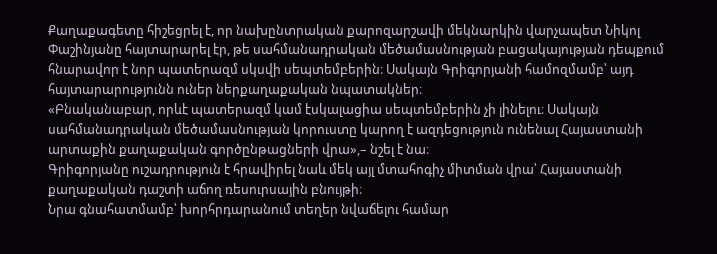Քաղաքագետը հիշեցրել է, որ նախընտրական քարոզարշավի մեկնարկին վարչապետ Նիկոլ Փաշինյանը հայտարարել էր, թե սահմանադրական մեծամասնության բացակայության դեպքում հնարավոր է նոր պատերազմ սկսվի սեպտեմբերին։ Սակայն Գրիգորյանի համոզմամբ՝ այդ հայտարարությունն ուներ ներքաղաքական նպատակներ։
«Բնականաբար, որևէ պատերազմ կամ էսկալացիա սեպտեմբերին չի լինելու։ Սակայն սահմանադրական մեծամասնության կորուստը կարող է ազդեցություն ունենալ Հայաստանի արտաքին քաղաքական գործընթացների վրա»,– նշել է նա։
Գրիգորյանը ուշադրություն է հրավիրել նաև մեկ այլ մտահոգիչ միտման վրա՝ Հայաստանի քաղաքական դաշտի աճող ռեսուրսային բնույթի։
Նրա գնահատմամբ՝ խորհրդարանում տեղեր նվաճելու համար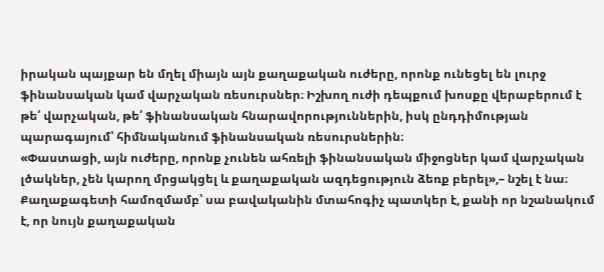իրական պայքար են մղել միայն այն քաղաքական ուժերը, որոնք ունեցել են լուրջ ֆինանսական կամ վարչական ռեսուրսներ։ Իշխող ուժի դեպքում խոսքը վերաբերում է թե՛ վարչական, թե՛ ֆինանսական հնարավորություններին, իսկ ընդդիմության պարագայում՝ հիմնականում ֆինանսական ռեսուրսներին։
«Փաստացի, այն ուժերը, որոնք չունեն ահռելի ֆինանսական միջոցներ կամ վարչական լծակներ, չեն կարող մրցակցել և քաղաքական ազդեցություն ձեռք բերել»,– նշել է նա։ Քաղաքագետի համոզմամբ՝ սա բավականին մտահոգիչ պատկեր է, քանի որ նշանակում է, որ նույն քաղաքական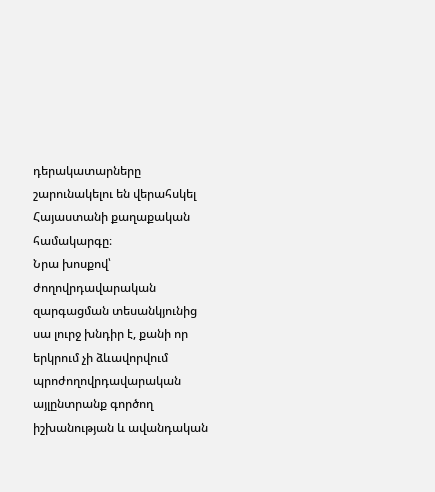դերակատարները շարունակելու են վերահսկել Հայաստանի քաղաքական համակարգը։
Նրա խոսքով՝ ժողովրդավարական զարգացման տեսանկյունից սա լուրջ խնդիր է, քանի որ երկրում չի ձևավորվում պրոժողովրդավարական այլընտրանք գործող իշխանության և ավանդական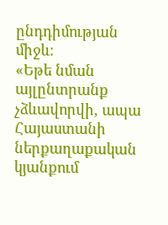ընդդիմության միջև։
«Եթե նման այլընտրանք չձևավորվի, ապա Հայաստանի ներքաղաքական կյանքում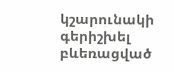կշարունակի գերիշխել բևեռացված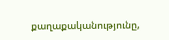քաղաքականությունը,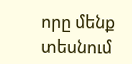որը մենք տեսնում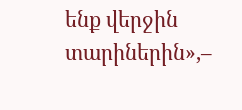ենք վերջին տարիներին»,–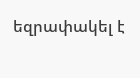եզրափակել է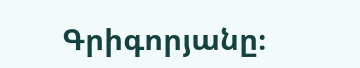Գրիգորյանը։